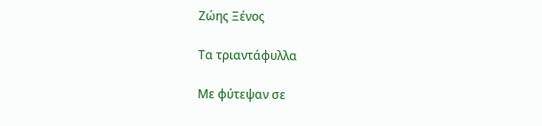Ζώης Ξένος

Τα τριαντάφυλλα

Με φύτεψαν σε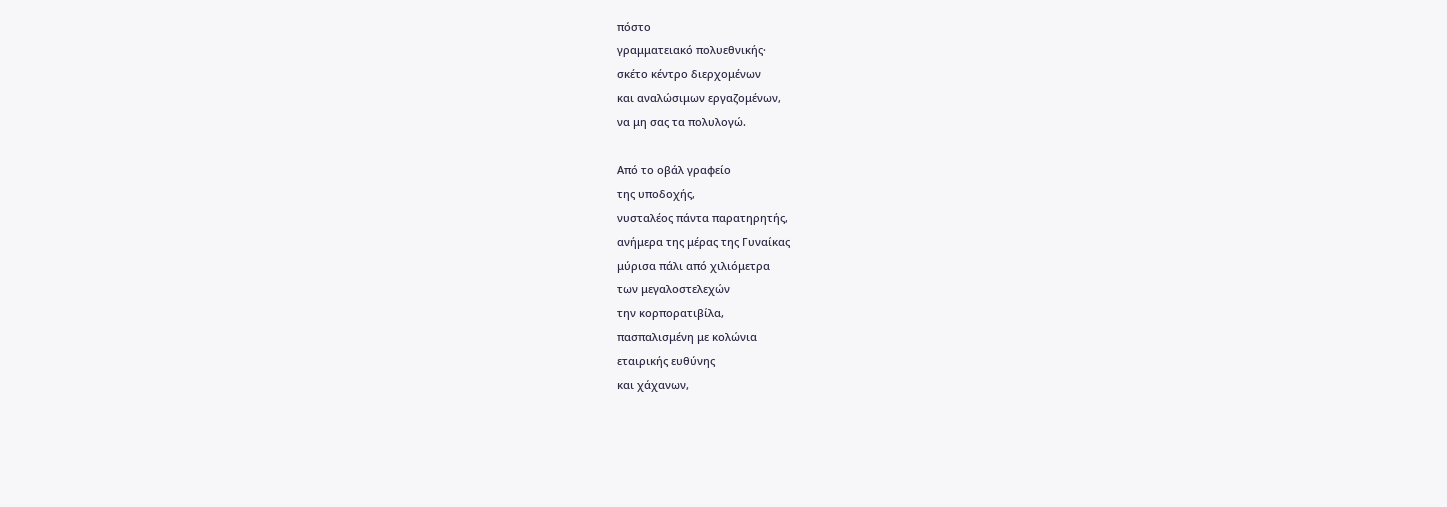πόστο
γραμματειακό πολυεθνικής·
σκέτο κέντρο διερχομένων
και αναλώσιμων εργαζομένων,
να μη σας τα πολυλογώ.

Από το οβάλ γραφείο
της υποδοχής,
νυσταλέος πάντα παρατηρητής,
ανήμερα της μέρας της Γυναίκας
μύρισα πάλι από χιλιόμετρα
των μεγαλοστελεχών
την κορπορατιβίλα,
πασπαλισμένη με κολώνια
εταιρικής ευθύνης
και χάχανων,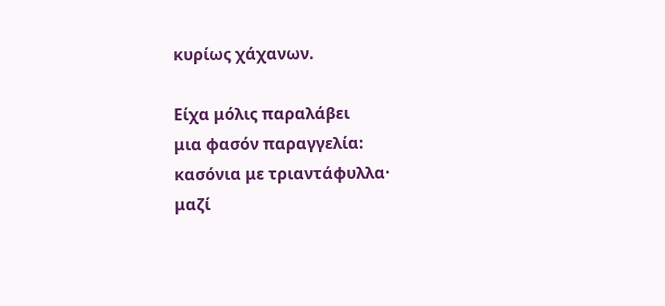κυρίως χάχανων.

Είχα μόλις παραλάβει
μια φασόν παραγγελία:
κασόνια με τριαντάφυλλα·
μαζί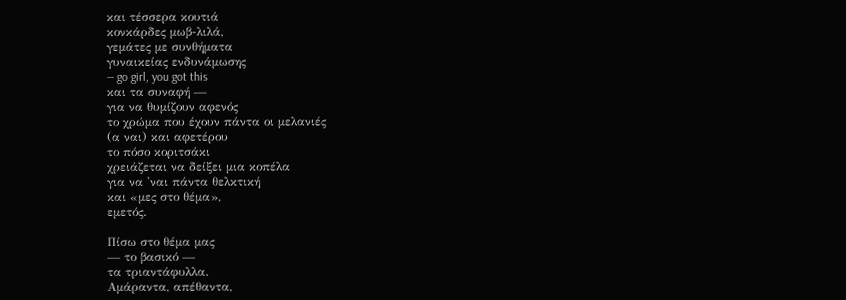και τέσσερα κουτιά
κονκάρδες μωβ-λιλά,
γεμάτες με συνθήματα
γυναικείας ενδυνάμωσης
— go girl, you got this
και τα συναφή —
για να θυμίζουν αφενός
το χρώμα που έχουν πάντα οι μελανιές
(α ναι) και αφετέρου
το πόσο κοριτσάκι
χρειάζεται να δείξει μια κοπέλα
για να 'ναι πάντα θελκτική
και «μες στο θέμα»,
εμετός.

Πίσω στο θέμα μας
— το βασικό —
τα τριαντάφυλλα.
Αμάραντα, απέθαντα,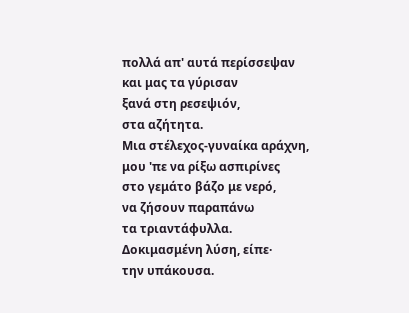πολλά απ' αυτά περίσσεψαν
και μας τα γύρισαν
ξανά στη ρεσεψιόν,
στα αζήτητα.
Μια στέλεχος-γυναίκα αράχνη,
μου 'πε να ρίξω ασπιρίνες
στο γεμάτο βάζο με νερό,
να ζήσουν παραπάνω
τα τριαντάφυλλα.
Δοκιμασμένη λύση, είπε·
την υπάκουσα.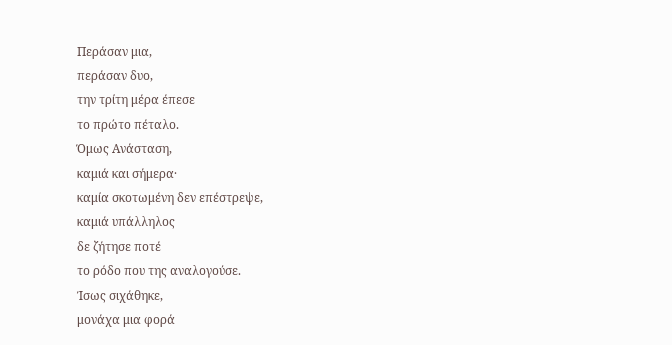Περάσαν μια,
περάσαν δυο,
την τρίτη μέρα έπεσε
το πρώτο πέταλο.
Όμως Ανάσταση,
καμιά και σήμερα·
καμία σκοτωμένη δεν επέστρεψε,
καμιά υπάλληλος
δε ζήτησε ποτέ
το ρόδο που της αναλογούσε.
Ίσως σιχάθηκε,
μονάχα μια φορά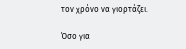τον χρόνο να γιορτάζει.

Όσο για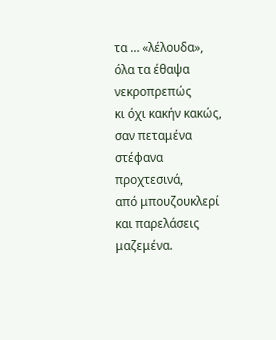τα … «λέλουδα»,
όλα τα έθαψα
νεκροπρεπώς
κι όχι κακήν κακώς,
σαν πεταμένα στέφανα
προχτεσινά,
από μπουζουκλερί
και παρελάσεις μαζεμένα.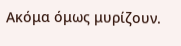Ακόμα όμως μυρίζουν.